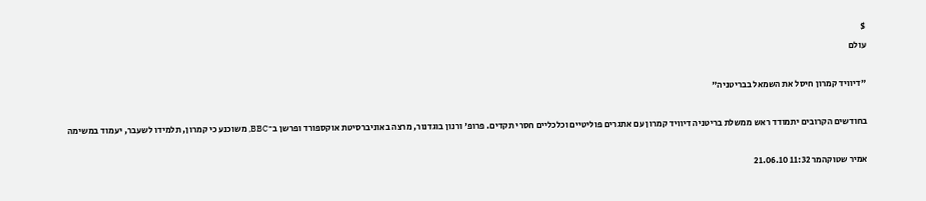$
עולם

"דיוויד קמרון חיסל את השמאל בבריטניה"

בחודשים הקרובים יתמודד ראש ממשלת בריטניה דיוויד קמרון עם אתגרים פוליטיים וכלכליים חסרי תקדים. פרופ' ורנון בוגדנור, מרצה באוניברסיטת אוקספורד ופרשן ב־BBC, משוכנע כי קמרון, תלמידו לשעבר, יעמוד במשימה

אמיר שטוקהמר 11:32 21.06.10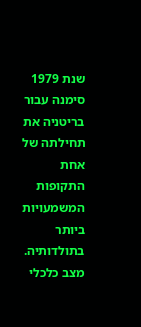שנת 1979 סימנה עבור בריטניה את תחילתה של אחת התקופות המשמעויות ביותר בתולדותיה. מצב כלכלי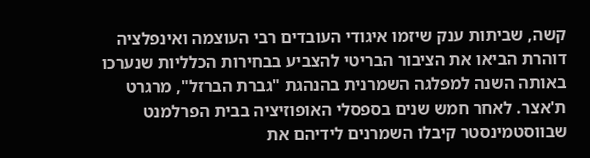קשה, שביתות ענק שיזמו איגודי העובדים רבי העוצמה ואינפלציה דוהרת הביאו את הציבור הבריטי להצביע בבחירות הכלליות שנערכו באותה השנה למפלגה השמרנית בהנהגת "גברת הברזל", מרגרט ת'אצר. לאחר חמש שנים בספסלי האופוזיציה בבית הפרלמנט שבווסטמינסטר קיבלו השמרנים לידיהם את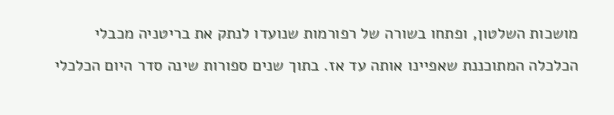מושכות השלטון, ופתחו בשורה של רפורמות שנועדו לנתק את בריטניה מכבלי הכלכלה המתוכננת שאפיינו אותה עד אז. בתוך שנים ספורות שינה סדר היום הכלכלי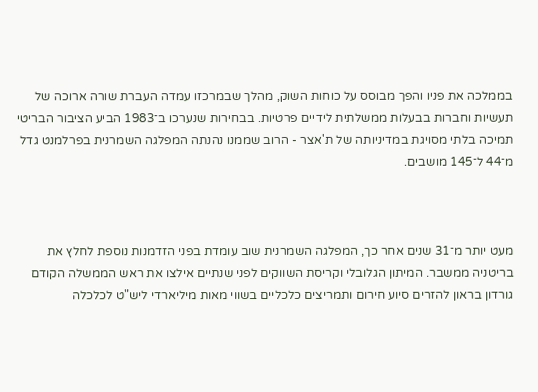בממלכה את פניו והפך מבוסס על כוחות השוק, מהלך שבמרכזו עמדה העברת שורה ארוכה של תעשיות וחברות בבעלות ממשלתית לידיים פרטיות. בבחירות שנערכו ב־1983 הביע הציבור הבריטי תמיכה בלתי מסויגת במדיניותה של ת'אצר - הרוב שממנו נהנתה המפלגה השמרנית בפרלמנט גדל מ־44 ל־145 מושבים.



מעט יותר מ־31 שנים אחר כך, המפלגה השמרנית שוב עומדת בפני הזדמנות נוספת לחלץ את בריטניה ממשבר. המיתון הגלובלי וקריסת השווקים לפני שנתיים אילצו את ראש הממשלה הקודם גורדון בראון להזרים סיוע חירום ותמריצים כלכליים בשווי מאות מיליארדי ליש"ט לכלכלה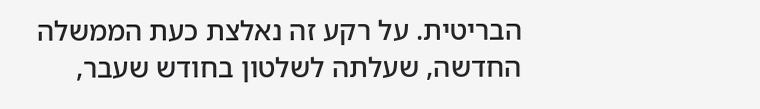הבריטית. על רקע זה נאלצת כעת הממשלה החדשה, שעלתה לשלטון בחודש שעבר,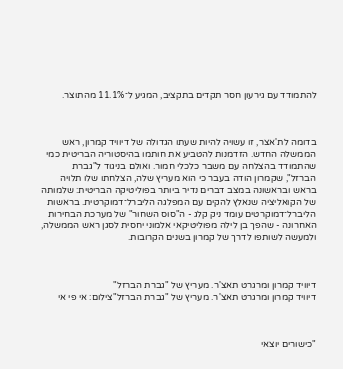להתמודד עם גירעון חסר תקדים בתקציב, המגיע ל־11.1% מהתוצר.



בדומה לת'אצר, זו עשויה להיות שעתו הגדולה של דיוויד קמרון, ראש הממשלה החדש. הזדמנות להטביע את חותמו בהיסטוריה הבריטית כמי שהתמודד בהצלחה עם משבר כלכלי חמור. ואולם בניגוד ל"גברת הברזל", שקמרון הודה בעבר כי הוא מעריץ שלה, הצלחתו שלו תלויה בראש ובראשונה במצב דברים נדיר ביותר בפוליטיקה הבריטית: שלמותה של הקואליציה שנאלץ להקים עם המפלגה הליברל־דמוקרטית. בראשות הליברל־דמוקרטים עומד ניק קלג - ה"סוס השחור" של מערכת הבחירות האחרונה - שהפך בן לילה מפוליטיקאי אלמוני יחסית לסגן ראש הממשלה, ולמעשה לשותפו לדרך של קמרון בשנים הקרובות.



דיוויד קמרון ומרגרט תאצ'ר. מעריץ של "גברת הברזל"
דיוויד קמרון ומרגרט תאצ'ר. מעריץ של "גברת הברזל"צילום: אי פי אי



"כישורים יוצאי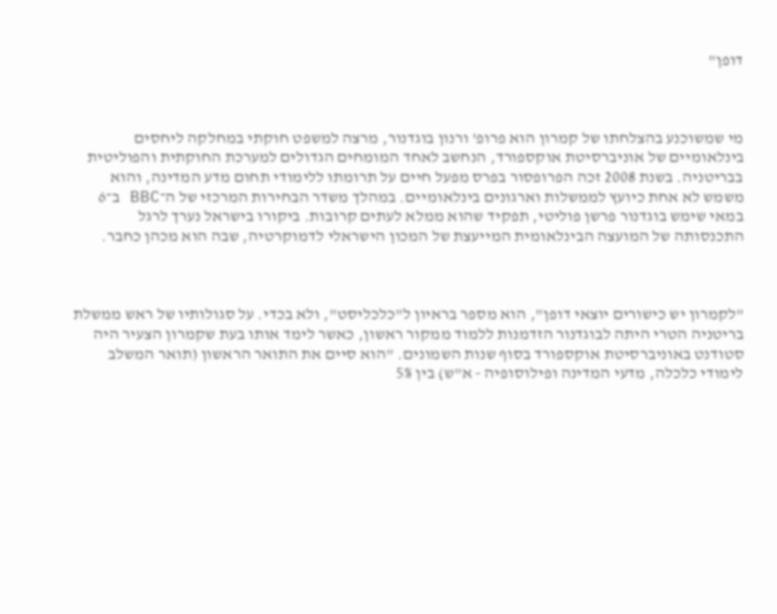דופן"



מי שמשוכנע בהצלחתו של קמרון הוא פרופ' ורנון בוגדנור, מרצה למשפט חוקתי במחלקה ליחסים בינלאומיים של אוניברסיטת אוקספורד, הנחשב לאחד המומחים הגדולים למערכת החוקתית והפוליטית בבריטניה. בשנת 2008 זכה הפרופסור בפרס מפעל חיים על תרומתו ללימודי תחום מדע המדינה, והוא משמש לא אחת כיועץ לממשלות וארגונים בינלאומיים. במהלך משדר הבחירות המרכזי של ה־BBC ב־6 במאי שימש בוגדנור פרשן פוליטי, תפקיד שהוא ממלא לעתים קרובות. ביקורו בישראל נערך לרגל התכנסותה של המועצה הבינלאומית המייעצת של המכון הישראלי לדמוקרטיה, שבה הוא מכהן כחבר.



"לקמרון יש כישורים יוצאי דופן", הוא מספר בראיון ל"כלכליסט", ולא בכדי. על סגולותיו של ראש ממשלת בריטניה הטרי היתה לבוגדנור הזדמנות ללמוד ממקור ראשון, כאשר לימד אותו בעת שקמרון הצעיר היה סטודנט באוניברסיטת אוקספורד בסוף שנות השמונים. "הוא סיים את התואר הראשון (תואר המשלב לימודי כלכלה, מדעי המדינה ופילוסופיה - א"ש) בין 5%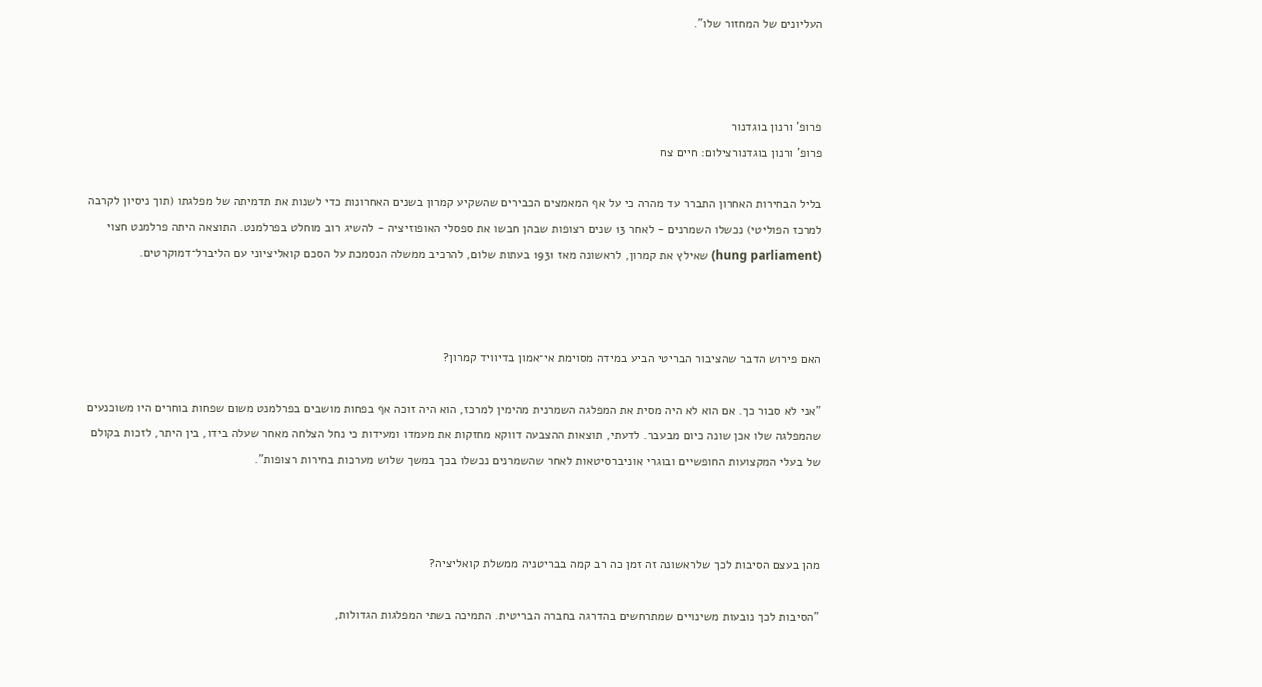העליונים של המחזור שלו".



פרופ' ורנון בוגדנור
פרופ' ורנון בוגדנורצילום: חיים צח

בליל הבחירות האחרון התברר עד מהרה כי על אף המאמצים הכבירים שהשקיע קמרון בשנים האחרונות כדי לשנות את תדמיתה של מפלגתו (תוך ניסיון לקרבה למרכז הפוליטי) נכשלו השמרנים - לאחר 13 שנים רצופות שבהן חבשו את ספסלי האופוזיציה - להשיג רוב מוחלט בפרלמנט. התוצאה היתה פרלמנט חצוי (hung parliament) שאילץ את קמרון, לראשונה מאז 1931 בעתות שלום, להרכיב ממשלה הנסמכת על הסכם קואליציוני עם הליברל־דמוקרטים.



האם פירוש הדבר שהציבור הבריטי הביע במידה מסוימת אי־אמון בדיוויד קמרון?

"אני לא סבור כך. אם הוא לא היה מסית את המפלגה השמרנית מהימין למרכז, הוא היה זוכה אף בפחות מושבים בפרלמנט משום שפחות בוחרים היו משוכנעים שהמפלגה שלו אכן שונה כיום מבעבר. לדעתי, תוצאות ההצבעה דווקא מחזקות את מעמדו ומעידות כי נחל הצלחה מאחר שעלה בידו, בין היתר, לזכות בקולם של בעלי המקצועות החופשיים ובוגרי אוניברסיטאות לאחר שהשמרנים נכשלו בכך במשך שלוש מערכות בחירות רצופות".



מהן בעצם הסיבות לכך שלראשונה זה זמן כה רב קמה בבריטניה ממשלת קואליציה?

"הסיבות לכך נובעות משינויים שמתרחשים בהדרגה בחברה הבריטית. התמיכה בשתי המפלגות הגדולות,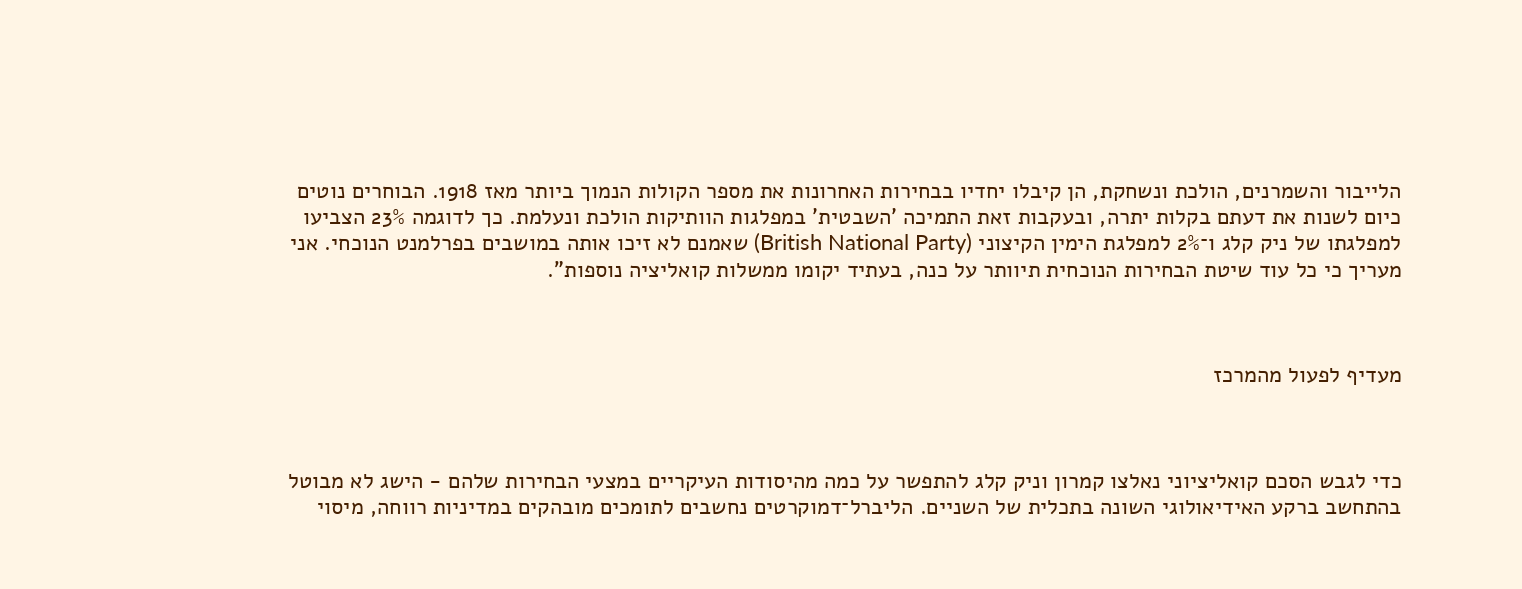הלייבור והשמרנים, הולכת ונשחקת, הן קיבלו יחדיו בבחירות האחרונות את מספר הקולות הנמוך ביותר מאז 1918. הבוחרים נוטים כיום לשנות את דעתם בקלות יתרה, ובעקבות זאת התמיכה 'השבטית' במפלגות הוותיקות הולכת ונעלמת. כך לדוגמה 23% הצביעו למפלגתו של ניק קלג ו־2% למפלגת הימין הקיצוני (British National Party) שאמנם לא זיכו אותה במושבים בפרלמנט הנוכחי. אני מעריך כי כל עוד שיטת הבחירות הנוכחית תיוותר על כנה, בעתיד יקומו ממשלות קואליציה נוספות".



מעדיף לפעול מהמרכז



כדי לגבש הסכם קואליציוני נאלצו קמרון וניק קלג להתפשר על כמה מהיסודות העיקריים במצעי הבחירות שלהם - הישג לא מבוטל בהתחשב ברקע האידיאולוגי השונה בתכלית של השניים. הליברל־דמוקרטים נחשבים לתומכים מובהקים במדיניות רווחה, מיסוי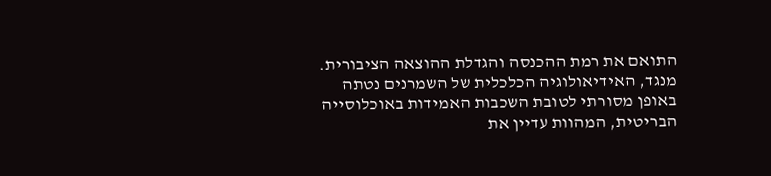התואם את רמת ההכנסה והגדלת ההוצאה הציבורית. מנגד, האידיאולוגיה הכלכלית של השמרנים נטתה באופן מסורתי לטובת השכבות האמידות באוכלוסייה הבריטית, המהוות עדיין את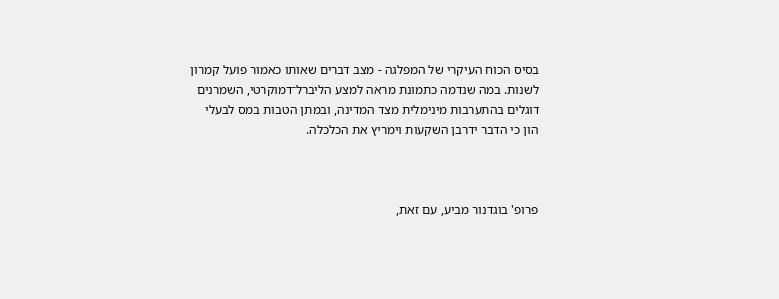בסיס הכוח העיקרי של המפלגה - מצב דברים שאותו כאמור פועל קמרון לשנות. במה שנדמה כתמונת מראה למצע הליברל־דמוקרטי, השמרנים דוגלים בהתערבות מינימלית מצד המדינה, ובמתן הטבות במס לבעלי הון כי הדבר ידרבן השקעות וימריץ את הכלכלה.



פרופ' בוגדנור מביע, עם זאת,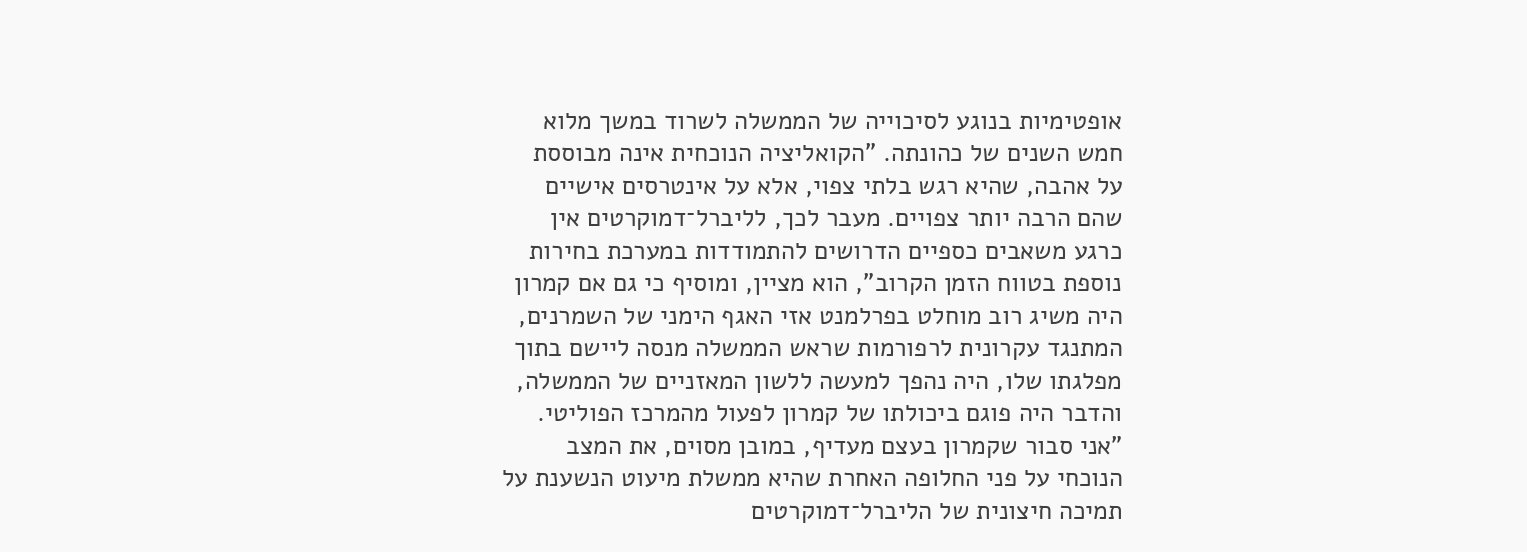אופטימיות בנוגע לסיכוייה של הממשלה לשרוד במשך מלוא חמש השנים של כהונתה. "הקואליציה הנוכחית אינה מבוססת על אהבה, שהיא רגש בלתי צפוי, אלא על אינטרסים אישיים שהם הרבה יותר צפויים. מעבר לכך, לליברל־דמוקרטים אין כרגע משאבים כספיים הדרושים להתמודדות במערכת בחירות נוספת בטווח הזמן הקרוב", הוא מציין, ומוסיף כי גם אם קמרון היה משיג רוב מוחלט בפרלמנט אזי האגף הימני של השמרנים, המתנגד עקרונית לרפורמות שראש הממשלה מנסה ליישם בתוך מפלגתו שלו, היה נהפך למעשה ללשון המאזניים של הממשלה, והדבר היה פוגם ביכולתו של קמרון לפעול מהמרכז הפוליטי. "אני סבור שקמרון בעצם מעדיף, במובן מסוים, את המצב הנוכחי על פני החלופה האחרת שהיא ממשלת מיעוט הנשענת על תמיכה חיצונית של הליברל־דמוקרטים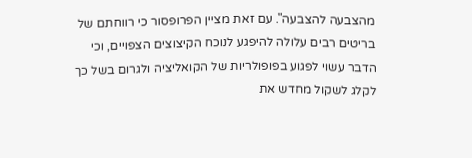מהצבעה להצבעה". עם זאת מציין הפרופסור כי רווחתם של בריטים רבים עלולה להיפגע לנוכח הקיצוצים הצפויים, וכי הדבר עשוי לפגוע בפופולריות של הקואליציה ולגרום בשל כך לקלג לשקול מחדש את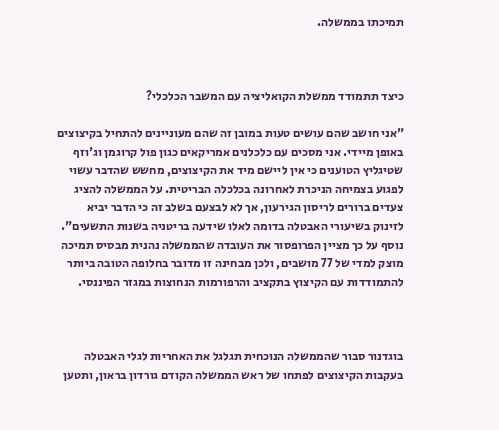תמיכתו בממשלה.



כיצד תתמודד ממשלת הקואליציה עם המשבר הכלכלי?

"אני חושב שהם עושים טעות במובן זה שהם מעוניינים להתחיל בקיצוצים באופן מיידי. אני מסכים עם כלכלנים אמריקאים כגון פול קרוגמן וג'וזף שטיגליץ הטוענים כי אין ליישם מיד את הקיצוצים, מחשש שהדבר עשוי לפגוע בצמיחה הניכרת לאחרונה בכלכלה הבריטית. על הממשלה להציג צעדים ברורים לריסון הגירעון, אך לא לבצעם בשלב זה כי הדבר יביא לזינוק בשיעורי האבטלה בדומה לאלו שידעה בריטניה בשנות התשעים". נוסף על כך מציין הפרופסור את העובדה שהממשלה נהנית מבסיס תמיכה מוצק למדי של 77 מושבים, ולכן מבחינה זו מדובר בחלופה הטובה ביותר להתמודדות עם הקיצוץ בתקציב והרפורמות הנחוצות במגזר הפיננסי.



בוגדנור סבור שהממשלה הנוכחית תגלגל את האחריות לגלי האבטלה בעקבות הקיצוצים לפתחו של ראש הממשלה הקודם גורדון בראון, ותטען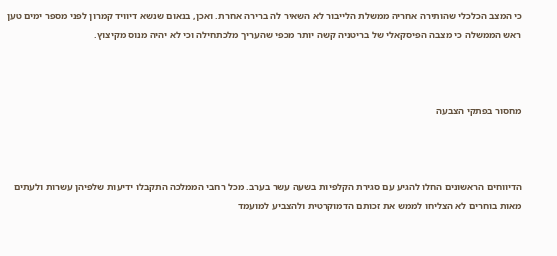כי המצב הכלכלי שהותירה אחריה ממשלת הלייבור לא השאיר לה ברירה אחרת. ואכן, בנאום שנשא דיוויד קמרון לפני מספר ימים טען ראש הממשלה כי מצבה הפיסקאלי של בריטניה קשה יותר מכפי שהעריך מלכתחילה וכי לא יהיה מנוס מקיצוץ.



מחסור בפתקי הצבעה



הדיווחים הראשונים החלו להגיע עם סגירת הקלפיות בשעה עשר בערב. מכל רחבי הממלכה התקבלו ידיעות שלפיהן עשרות ולעתים מאות בוחרים לא הצליחו לממש את זכותם הדמוקרטית ולהצביע למועמד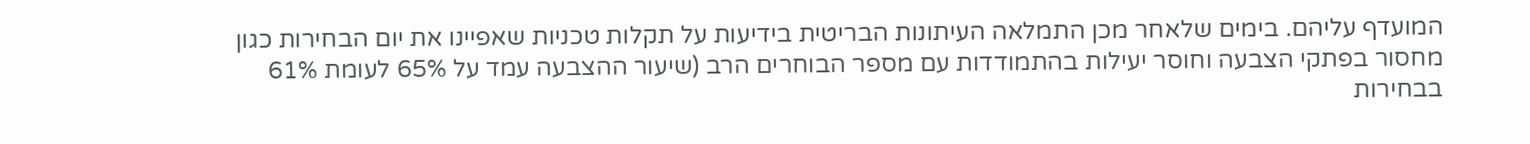המועדף עליהם. בימים שלאחר מכן התמלאה העיתונות הבריטית בידיעות על תקלות טכניות שאפיינו את יום הבחירות כגון מחסור בפתקי הצבעה וחוסר יעילות בהתמודדות עם מספר הבוחרים הרב (שיעור ההצבעה עמד על 65% לעומת 61% בבחירות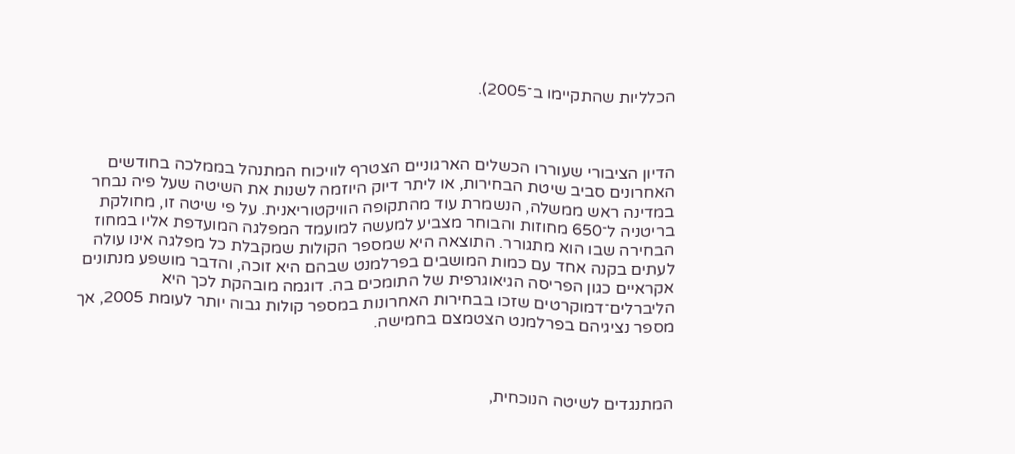הכלליות שהתקיימו ב־2005).



הדיון הציבורי שעוררו הכשלים הארגוניים הצטרף לוויכוח המתנהל בממלכה בחודשים האחרונים סביב שיטת הבחירות, או ליתר דיוק היוזמה לשנות את השיטה שעל פיה נבחר במדינה ראש ממשלה, הנשמרת עוד מהתקופה הוויקטוריאנית. על פי שיטה זו, מחולקת בריטניה ל־650 מחוזות והבוחר מצביע למעשה למועמד המפלגה המועדפת אליו במחוז הבחירה שבו הוא מתגורר. התוצאה היא שמספר הקולות שמקבלת כל מפלגה אינו עולה לעתים בקנה אחד עם כמות המושבים בפרלמנט שבהם היא זוכה, והדבר מושפע מנתונים אקראיים כגון הפריסה הגיאוגרפית של התומכים בה. דוגמה מובהקת לכך היא הליברלים־דמוקרטים שזכו בבחירות האחרונות במספר קולות גבוה יותר לעומת 2005, אך מספר נציגיהם בפרלמנט הצטמצם בחמישה.



המתנגדים לשיטה הנוכחית,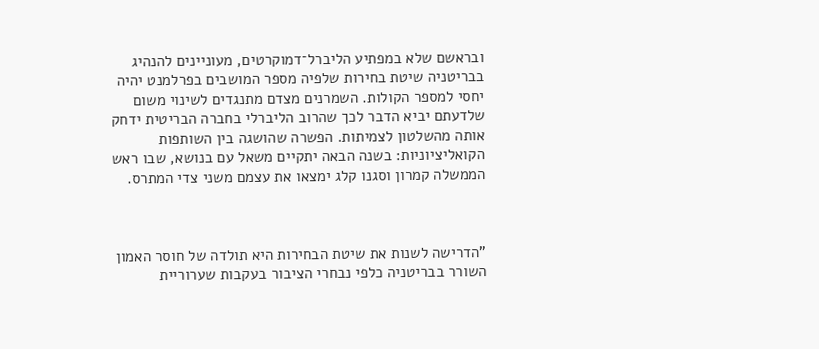ובראשם שלא במפתיע הליברל־דמוקרטים, מעוניינים להנהיג בבריטניה שיטת בחירות שלפיה מספר המושבים בפרלמנט יהיה יחסי למספר הקולות. השמרנים מצדם מתנגדים לשינוי משום שלדעתם יביא הדבר לכך שהרוב הליברלי בחברה הבריטית ידחק אותה מהשלטון לצמיתות. הפשרה שהושגה בין השותפות הקואליציוניות: בשנה הבאה יתקיים משאל עם בנושא, שבו ראש הממשלה קמרון וסגנו קלג ימצאו את עצמם משני צדי המתרס.



"הדרישה לשנות את שיטת הבחירות היא תולדה של חוסר האמון השורר בבריטניה כלפי נבחרי הציבור בעקבות שערוריית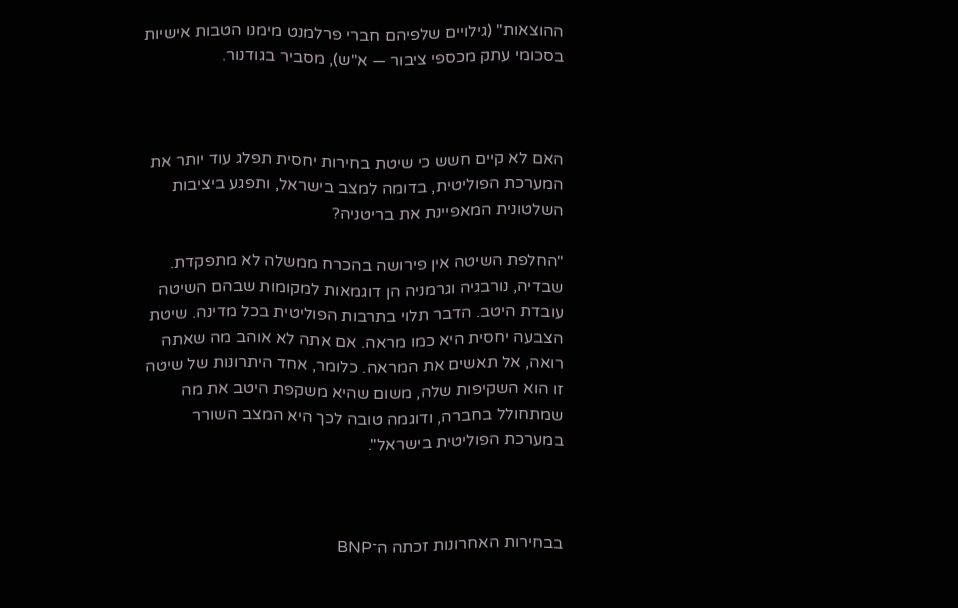ההוצאות" (גילויים שלפיהם חברי פרלמנט מימנו הטבות אישיות בסכומי עתק מכספי ציבור — א"ש), מסביר בגודנור.



האם לא קיים חשש כי שיטת בחירות יחסית תפלג עוד יותר את המערכת הפוליטית, בדומה למצב בישראל, ותפגע ביציבות השלטונית המאפיינת את בריטניה?

"החלפת השיטה אין פירושה בהכרח ממשלה לא מתפקדת. שבדיה, נורבגיה וגרמניה הן דוגמאות למקומות שבהם השיטה עובדת היטב. הדבר תלוי בתרבות הפוליטית בכל מדינה. שיטת הצבעה יחסית היא כמו מראה. אם אתה לא אוהב מה שאתה רואה, אל תאשים את המראה. כלומר, אחד היתרונות של שיטה זו הוא השקיפות שלה, משום שהיא משקפת היטב את מה שמתחולל בחברה, ודוגמה טובה לכך היא המצב השורר במערכת הפוליטית בישראל".



בבחירות האחרונות זכתה ה־BNP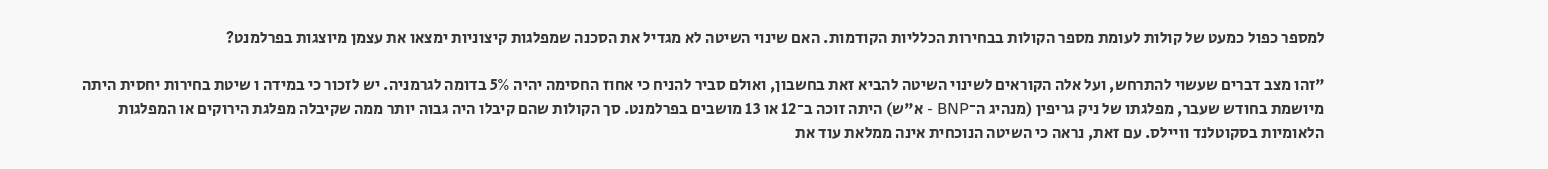למספר כפול כמעט של קולות לעומת מספר הקולות בבחירות הכלליות הקודמות. האם שינוי השיטה לא מגדיל את הסכנה שמפלגות קיצוניות ימצאו את עצמן מיוצגות בפרלמנט?

"זהו מצב דברים שעשוי להתרחש, ועל אלה הקוראים לשינוי השיטה להביא זאת בחשבון, ואולם סביר להניח כי אחוז החסימה יהיה 5% בדומה לגרמניה. יש לזכור כי במידה ו שיטת בחירות יחסית היתה מיושמת בחודש שעבר, מפלגתו של ניק גריפין (מנהיג ה־BNP - א"ש) היתה זוכה ב־12 או 13 מושבים בפרלמנט. סך הקולות שהם קיבלו היה גבוה יותר ממה שקיבלה מפלגת הירוקים או המפלגות הלאומיות בסקוטלנד וויילס. עם זאת, נראה כי השיטה הנוכחית אינה ממלאת עוד את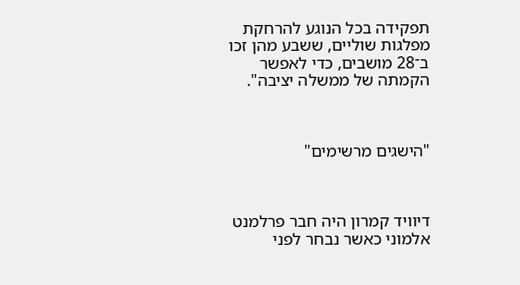תפקידה בכל הנוגע להרחקת מפלגות שוליים, ששבע מהן זכו ב־28 מושבים, כדי לאפשר הקמתה של ממשלה יציבה".



"הישגים מרשימים"



דיוויד קמרון היה חבר פרלמנט אלמוני כאשר נבחר לפני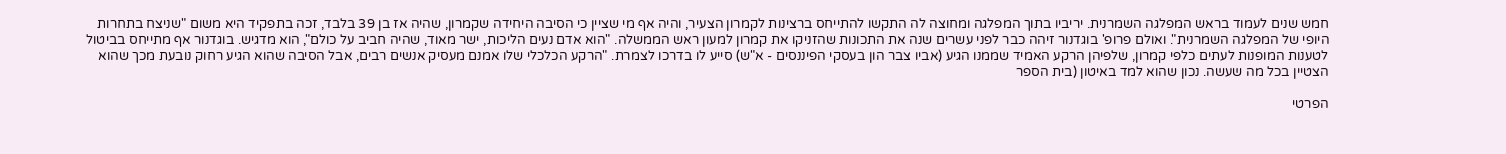חמש שנים לעמוד בראש המפלגה השמרנית. יריביו בתוך המפלגה ומחוצה לה התקשו להתייחס ברצינות לקמרון הצעיר, והיה אף מי שציין כי הסיבה היחידה שקמרון, שהיה אז בן 39 בלבד, זכה בתפקיד היא משום "שניצח בתחרות היופי של המפלגה השמרנית". ואולם פרופ' בוגדנור זיהה כבר לפני עשרים שנה את התכונות שהזניקו את קמרון למעון ראש הממשלה. "הוא אדם נעים הליכות, ישר מאוד, שהיה חביב על כולם", הוא מדגיש. בוגדנור אף מתייחס בביטול לטענות המופנות לעתים כלפי קמרון, שלפיהן הרקע האמיד שממנו הגיע (אביו צבר הון בעסקי הפיננסים - א"ש) סייע לו בדרכו לצמרת. "הרקע הכלכלי שלו אמנם מעסיק אנשים רבים, אבל הסיבה שהוא הגיע רחוק נובעת מכך שהוא הצטיין בכל מה שעשה. נכון שהוא למד באיטון (בית הספר

הפרטי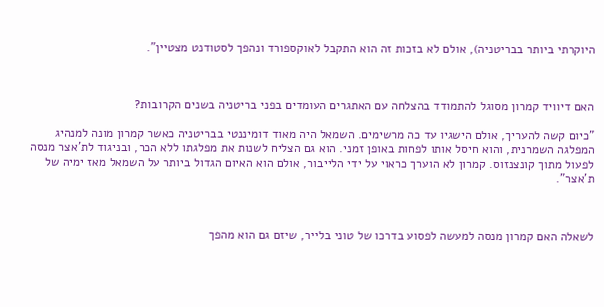היוקרתי ביותר בבריטניה), אולם לא בזכות זה הוא התקבל לאוקספורד ונהפך לסטודנט מצטיין".



האם דיוויד קמרון מסוגל להתמודד בהצלחה עם האתגרים העומדים בפני בריטניה בשנים הקרובות?

"כיום קשה להעריך, אולם הישגיו עד כה מרשימים. השמאל היה מאוד דומיננטי בבריטניה כאשר קמרון מונה למנהיג המפלגה השמרנית, והוא חיסל אותו לפחות באופן זמני. הוא גם הצליח לשנות את מפלגתו ללא הכר, ובניגוד לת'אצר מנסה לפעול מתוך קונצנזוס. קמרון לא הוערך כראוי על ידי הלייבור, אולם הוא האיום הגדול ביותר על השמאל מאז ימיה של ת'אצר".



לשאלה האם קמרון מנסה למעשה לפסוע בדרכו של טוני בלייר, שיזם גם הוא מהפך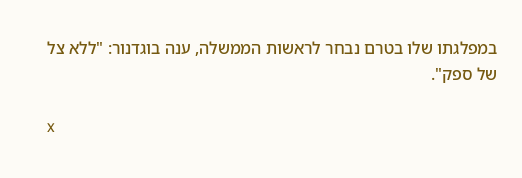במפלגתו שלו בטרם נבחר לראשות הממשלה, ענה בוגדנור: "ללא צל של ספק".

x